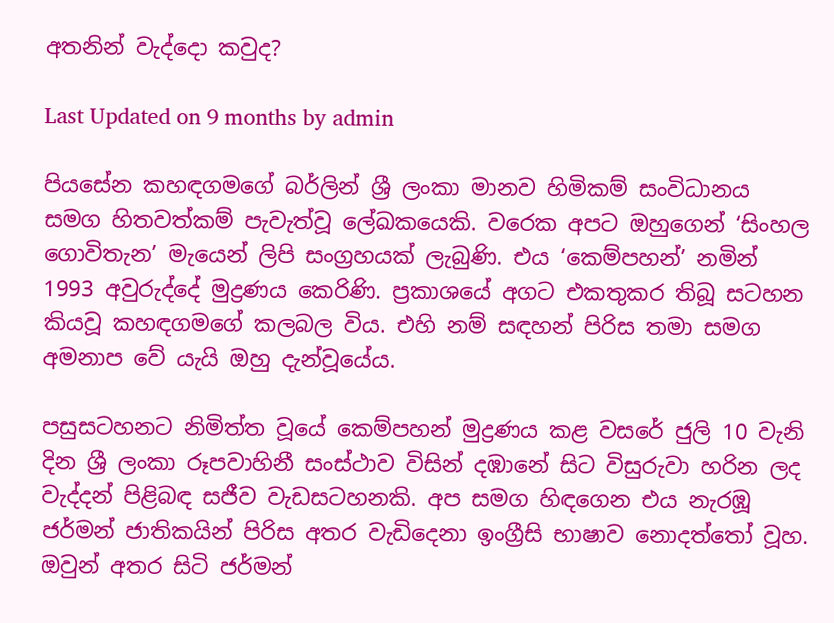අතනින් වැද්දො කවුද?

Last Updated on 9 months by admin

පියසේන කහඳගමගේ බර්ලින් ශ්‍රී ලංකා මානව හිමිකම් සංවිධානය සමග හිතවත්කම් පැවැත්වූ ලේඛකයෙකි. වරෙක අපට ඔහුගෙන් ‘සිංහල ගොවිතැන’ මැයෙන් ලිපි සංග්‍රහයක් ලැබුණි. එය ‘කෙම්පහන්’ නමින් 1993 අවුරුද්දේ මුද්‍රණය කෙරිණි. ප්‍රකාශයේ අගට එකතුකර තිබූ සටහන කියවූ කහඳගමගේ කලබල විය. එහි නම් සඳහන් පිරිස තමා සමග අමනාප වේ යැයි ඔහු දැන්වූයේය.

පසුසටහනට නිමිත්ත වූයේ කෙම්පහන් මුද්‍රණය කළ වසරේ ජුලි 10 වැනි දින ශ්‍රී ලංකා රූපවාහිනී සංස්ථාව විසින් දඹානේ සිට විසුරුවා හරින ලද වැද්දන් පිළිබඳ සජීව වැඩසටහනකි. අප සමග හිඳගෙන එය නැරඹූ ජර්මන් ජාතිකයින් පිරිස අතර වැඩිදෙනා ඉංග්‍රීසි භාෂාව නොදත්තෝ වූහ. ඔවුන් අතර සිටි ජර්මන්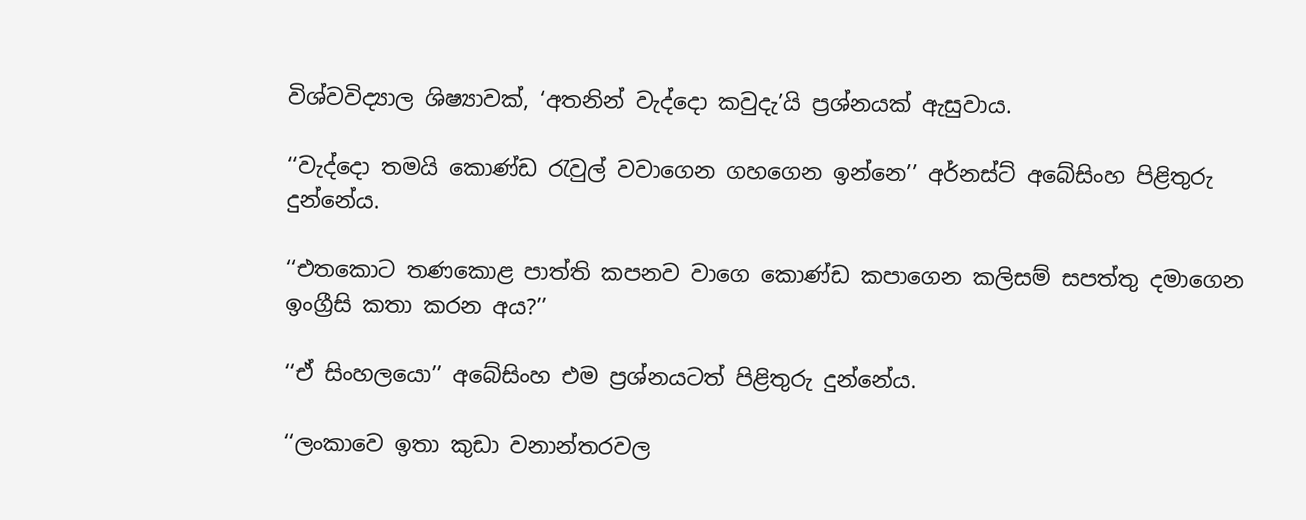විශ්වවිද්‍යාල ශිෂ්‍යාවක්, ‘අතනින් වැද්දො කවුදැ’යි ප්‍රශ්නයක් ඇසුවාය.

‘‘වැද්දො තමයි කොණ්ඩ රැවුල් වවාගෙන ගහගෙන ඉන්නෙ’’ අර්නස්ට් අබේසිංහ පිළිතුරු දුන්නේය.

‘‘එතකොට තණකොළ පාත්ති කපනව වාගෙ කොණ්ඩ කපාගෙන කලිසම් සපත්තු දමාගෙන ඉංග්‍රීසි කතා කරන අය?’’

‘‘ඒ සිංහලයො’’ අබේසිංහ එම ප්‍රශ්නයටත් පිළිතුරු දුන්නේය.

‘‘ලංකාවෙ ඉතා කුඩා වනාන්තරවල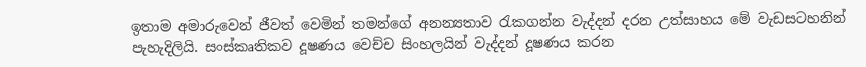ඉතාම අමාරුවෙන් ජීවත් වෙමින් තමන්ගේ අනන්‍යතාව රැකගන්න වැද්දන් දරන උත්සාහය මේ වැඩසටහනින් පැහැදිලියි. සංස්කෘතිකව දූෂණය වෙච්ච සිංහලයින් වැද්දන් දූෂණය කරන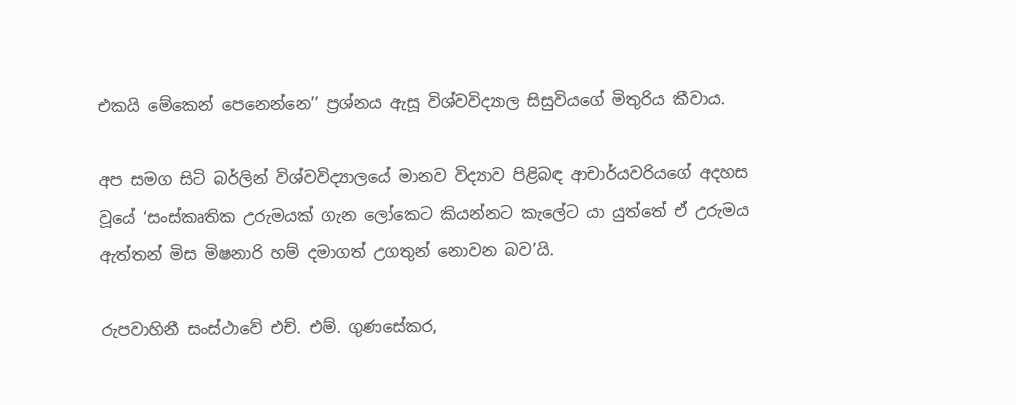එකයි මේකෙන් පෙනෙන්නෙ’’ ප්‍රශ්නය ඇසූ විශ්වවිද්‍යාල සිසුවියගේ මිතුරිය කීවාය.

අප සමග සිටි බර්ලින් විශ්වවිද්‍යාලයේ මානව විද්‍යාව පිළිබඳ ආචාර්යවරියගේ අදහස වූයේ ‘සංස්කෘතික උරුමයක් ගැන ලෝකෙට කියන්නට කැලේට යා යුත්තේ ඒ උරුමය ඇත්තන් මිස මිෂනාරි හම් දමාගත් උගතුන් නොවන බව’යි.

රුපවාහිනී සංස්ථාවේ එච්. එම්. ගුණසේකර,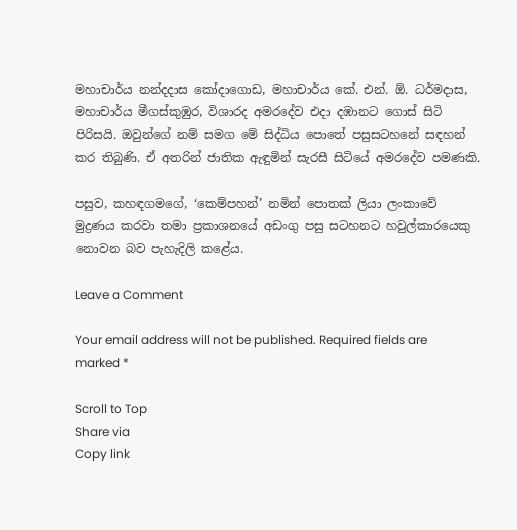මහාචාර්ය නන්දදාස කෝදාගොඩ, මහාචාර්ය කේ. එන්. ඕ. ධර්මදාස, මහාචාර්ය මීගස්කුඹුර, විශාරද අමරදේව එදා දඹානට ගොස් සිටි පිරිසයි. ඔවුන්ගේ නම් සමග මේ සිද්ධිය පොතේ පසුසටහනේ සඳහන් කර තිබුණි. ඒ අතරින් ජාතික ඇඳුමින් සැරසී සිටියේ අමරදේව පමණකි.

පසුව, කහඳගමගේ, ‘කෙම්පහන්’ නමින් පොතක් ලියා ලංකාවේ මුද්‍රණය කරවා තමා ප්‍රකාශනයේ අඩංගු පසු සටහනට හවුල්කාරයෙකු නොවන බව පැහැදිලි කළේය.

Leave a Comment

Your email address will not be published. Required fields are marked *

Scroll to Top
Share via
Copy link